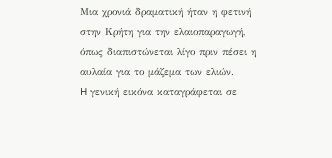Μια χρονιά δραματική ήταν η φετινή στην Κρήτη για την ελαιοπαραγωγή, όπως διαπιστώνεται λίγο πριν πέσει η αυλαία για το μάζεμα των ελιών.
H γενική εικόνα καταγράφεται σε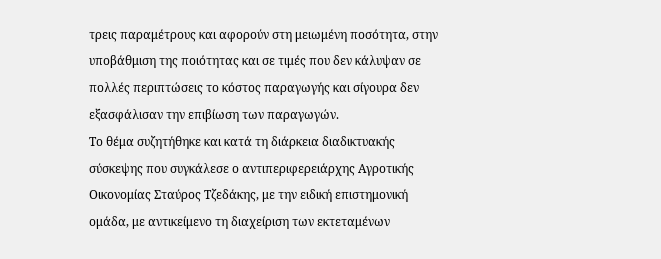τρεις παραμέτρους και αφορούν στη μειωμένη ποσότητα, στην υποβάθμιση της ποιότητας και σε τιμές που δεν κάλυψαν σε πολλές περιπτώσεις το κόστος παραγωγής και σίγουρα δεν εξασφάλισαν την επιβίωση των παραγωγών.
Το θέμα συζητήθηκε και κατά τη διάρκεια διαδικτυακής σύσκεψης που συγκάλεσε ο αντιπεριφερειάρχης Αγροτικής Οικονομίας Σταύρος Τζεδάκης, με την ειδική επιστημονική ομάδα, με αντικείμενο τη διαχείριση των εκτεταμένων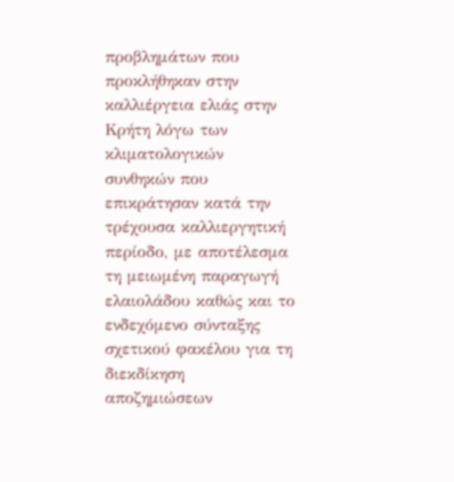προβλημάτων που προκλήθηκαν στην καλλιέργεια ελιάς στην Κρήτη λόγω των κλιματολογικών συνθηκών που επικράτησαν κατά την τρέχουσα καλλιεργητική περίοδο, με αποτέλεσμα τη μειωμένη παραγωγή ελαιολάδου καθώς και το ενδεχόμενο σύνταξης σχετικού φακέλου για τη διεκδίκηση αποζημιώσεων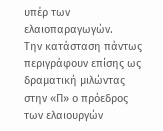υπέρ των ελαιοπαραγωγών.
Την κατάσταση πάντως περιγράφουν επίσης ως δραματική μιλώντας στην «Π» ο πρόεδρος των ελαιουργών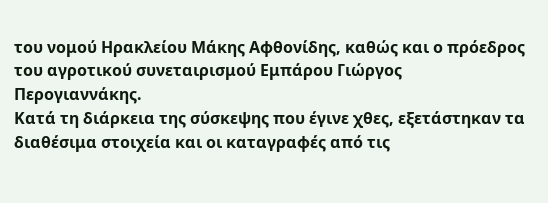του νομού Ηρακλείου Μάκης Αφθονίδης, καθώς και ο πρόεδρος του αγροτικού συνεταιρισμού Εμπάρου Γιώργος Περογιαννάκης.
Κατά τη διάρκεια της σύσκεψης που έγινε χθες, εξετάστηκαν τα διαθέσιμα στοιχεία και οι καταγραφές από τις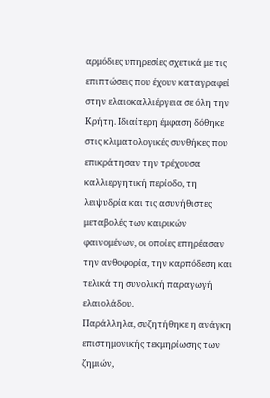αρμόδιες υπηρεσίες σχετικά με τις επιπτώσεις που έχουν καταγραφεί στην ελαιοκαλλιέργεια σε όλη την Κρήτη. Ιδιαίτερη έμφαση δόθηκε στις κλιματολογικές συνθήκες που επικράτησαν την τρέχουσα καλλιεργητική περίοδο, τη λειψυδρία και τις ασυνήθιστες μεταβολές των καιρικών φαινομένων, οι οποίες επηρέασαν την ανθοφορία, την καρπόδεση και τελικά τη συνολική παραγωγή ελαιολάδου.
Παράλληλα, συζητήθηκε η ανάγκη επιστημονικής τεκμηρίωσης των ζημιών,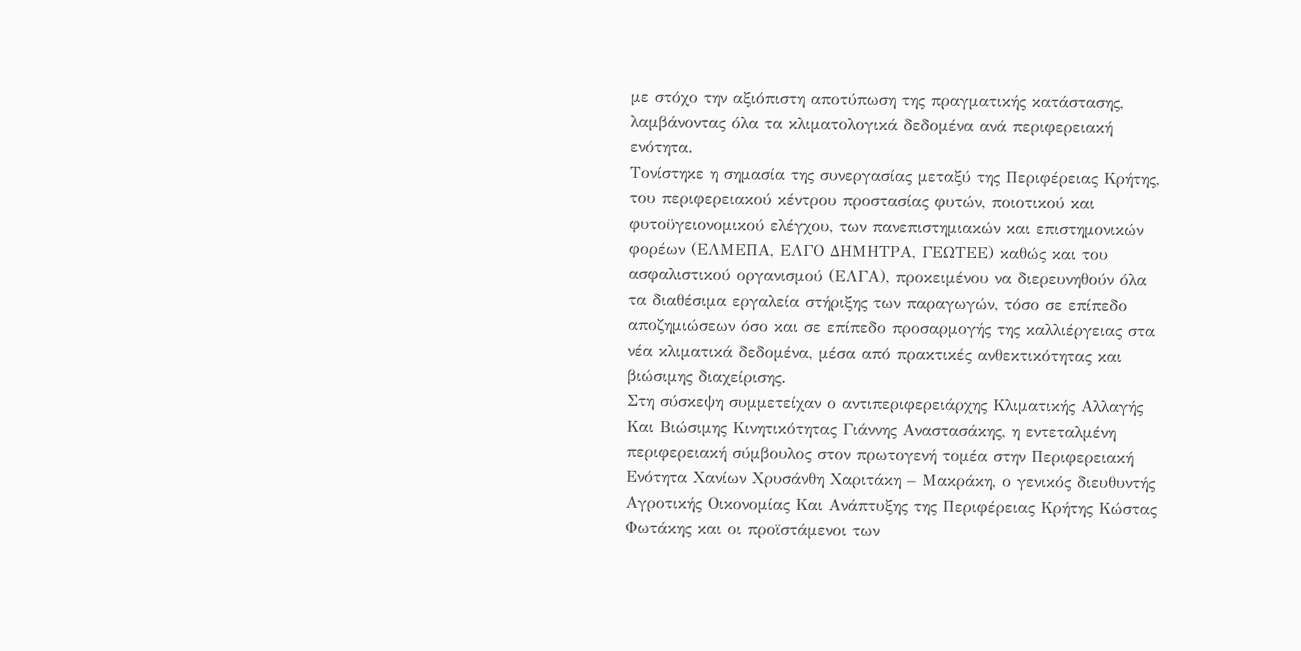με στόχο την αξιόπιστη αποτύπωση της πραγματικής κατάστασης, λαμβάνοντας όλα τα κλιματολογικά δεδομένα ανά περιφερειακή ενότητα.
Τονίστηκε η σημασία της συνεργασίας μεταξύ της Περιφέρειας Κρήτης, του περιφερειακού κέντρου προστασίας φυτών, ποιοτικού και φυτοϋγειονομικού ελέγχου, των πανεπιστημιακών και επιστημονικών φορέων (ΕΛΜΕΠΑ, ΕΛΓΟ ΔΗΜΗΤΡΑ, ΓΕΩΤΕΕ) καθώς και του ασφαλιστικού οργανισμού (ΕΛΓΑ), προκειμένου να διερευνηθούν όλα τα διαθέσιμα εργαλεία στήριξης των παραγωγών, τόσο σε επίπεδο αποζημιώσεων όσο και σε επίπεδο προσαρμογής της καλλιέργειας στα νέα κλιματικά δεδομένα, μέσα από πρακτικές ανθεκτικότητας και βιώσιμης διαχείρισης.
Στη σύσκεψη συμμετείχαν ο αντιπεριφερειάρχης Κλιματικής Αλλαγής Και Βιώσιμης Κινητικότητας Γιάννης Αναστασάκης, η εντεταλμένη περιφερειακή σύμβουλος στον πρωτογενή τομέα στην Περιφερειακή Ενότητα Χανίων Χρυσάνθη Χαριτάκη – Μακράκη, ο γενικός διευθυντής Αγροτικής Οικονομίας Και Ανάπτυξης της Περιφέρειας Κρήτης Κώστας Φωτάκης και οι προϊστάμενοι των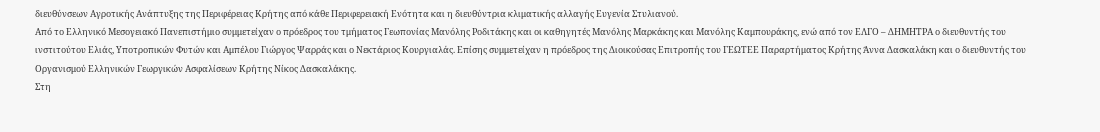διευθύνσεων Αγροτικής Ανάπτυξης της Περιφέρειας Κρήτης από κάθε Περιφερειακή Ενότητα και η διευθύντρια κλιματικής αλλαγής Ευγενία Στυλιανού.
Από το Ελληνικό Μεσογειακό Πανεπιστήμιο συμμετείχαν ο πρόεδρος του τμήματος Γεωπονίας Μανόλης Ροδιτάκης και οι καθηγητές Μανόλης Μαρκάκης και Μανόλης Καμπουράκης, ενώ από τον ΕΛΓΟ – ΔΗΜΗΤΡΑ ο διευθυντής του ινστιτούτου Ελιάς, Υποτροπικών Φυτών και Αμπέλου Γιώργος Ψαρράς και ο Νεκτάριος Κουργιαλάς. Επίσης συμμετείχαν η πρόεδρος της Διοικούσας Επιτροπής του ΓΕΩΤΕΕ Παραρτήματος Κρήτης Άννα Δασκαλάκη και ο διευθυντής του Οργανισμού Ελληνικών Γεωργικών Ασφαλίσεων Κρήτης Νίκος Δασκαλάκης.
Στη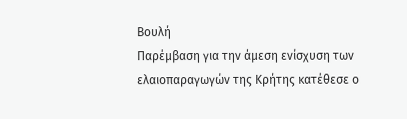Βουλή
Παρέμβαση για την άμεση ενίσχυση των ελαιοπαραγωγών της Κρήτης κατέθεσε ο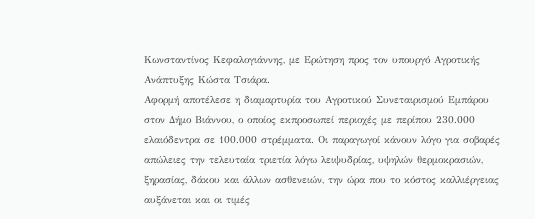Κωνσταντίνος Κεφαλογιάννης, με Ερώτηση προς τον υπουργό Αγροτικής Ανάπτυξης Κώστα Τσιάρα.
Αφορμή αποτέλεσε η διαμαρτυρία του Αγροτικού Συνεταιρισμού Εμπάρου στον Δήμο Βιάννου, ο οποίος εκπροσωπεί περιοχές με περίπου 230.000 ελαιόδεντρα σε 100.000 στρέμματα. Οι παραγωγοί κάνουν λόγο για σοβαρές απώλειες την τελευταία τριετία λόγω λειψυδρίας, υψηλών θερμοκρασιών, ξηρασίας, δάκου και άλλων ασθενειών, την ώρα που το κόστος καλλιέργειας αυξάνεται και οι τιμές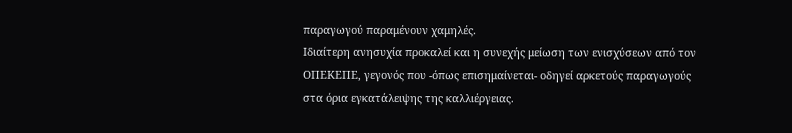παραγωγού παραμένουν χαμηλές.
Ιδιαίτερη ανησυχία προκαλεί και η συνεχής μείωση των ενισχύσεων από τον ΟΠΕΚΕΠΕ, γεγονός που -όπως επισημαίνεται- οδηγεί αρκετούς παραγωγούς στα όρια εγκατάλειψης της καλλιέργειας.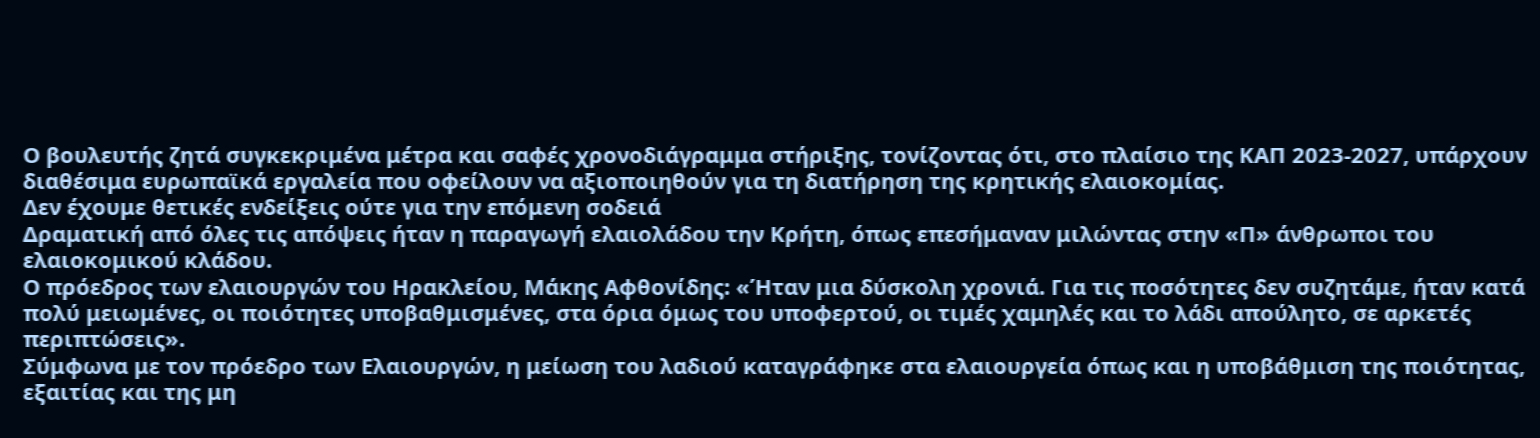Ο βουλευτής ζητά συγκεκριμένα μέτρα και σαφές χρονοδιάγραμμα στήριξης, τονίζοντας ότι, στο πλαίσιο της ΚΑΠ 2023-2027, υπάρχουν διαθέσιμα ευρωπαϊκά εργαλεία που οφείλουν να αξιοποιηθούν για τη διατήρηση της κρητικής ελαιοκομίας.
Δεν έχουμε θετικές ενδείξεις ούτε για την επόμενη σοδειά
Δραματική από όλες τις απόψεις ήταν η παραγωγή ελαιολάδου την Κρήτη, όπως επεσήμαναν μιλώντας στην «Π» άνθρωποι του ελαιοκομικού κλάδου.
Ο πρόεδρος των ελαιουργών του Ηρακλείου, Μάκης Αφθονίδης: «Ήταν μια δύσκολη χρονιά. Για τις ποσότητες δεν συζητάμε, ήταν κατά πολύ μειωμένες, οι ποιότητες υποβαθμισμένες, στα όρια όμως του υποφερτού, οι τιμές χαμηλές και το λάδι απούλητο, σε αρκετές περιπτώσεις».
Σύμφωνα με τον πρόεδρο των Ελαιουργών, η μείωση του λαδιού καταγράφηκε στα ελαιουργεία όπως και η υποβάθμιση της ποιότητας, εξαιτίας και της μη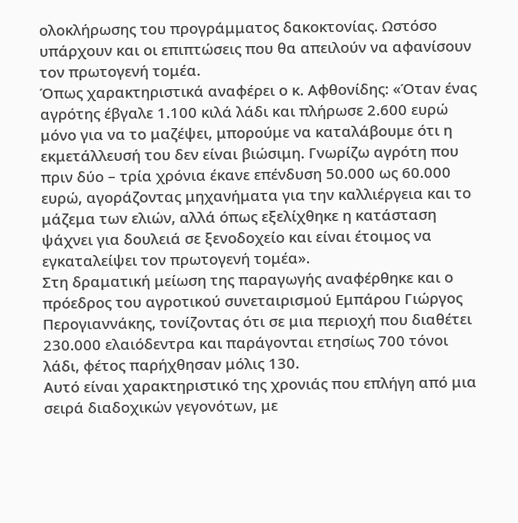ολοκλήρωσης του προγράμματος δακοκτονίας. Ωστόσο υπάρχουν και οι επιπτώσεις που θα απειλούν να αφανίσουν τον πρωτογενή τομέα.
Όπως χαρακτηριστικά αναφέρει ο κ. Αφθονίδης: «Όταν ένας αγρότης έβγαλε 1.100 κιλά λάδι και πλήρωσε 2.600 ευρώ μόνο για να το μαζέψει, μπορούμε να καταλάβουμε ότι η εκμετάλλευσή του δεν είναι βιώσιμη. Γνωρίζω αγρότη που πριν δύο – τρία χρόνια έκανε επένδυση 50.000 ως 60.000 ευρώ, αγοράζοντας μηχανήματα για την καλλιέργεια και το μάζεμα των ελιών, αλλά όπως εξελίχθηκε η κατάσταση ψάχνει για δουλειά σε ξενοδοχείο και είναι έτοιμος να εγκαταλείψει τον πρωτογενή τομέα».
Στη δραματική μείωση της παραγωγής αναφέρθηκε και ο πρόεδρος του αγροτικού συνεταιρισμού Εμπάρου Γιώργος Περογιαννάκης, τονίζοντας ότι σε μια περιοχή που διαθέτει 230.000 ελαιόδεντρα και παράγονται ετησίως 700 τόνοι λάδι, φέτος παρήχθησαν μόλις 130.
Αυτό είναι χαρακτηριστικό της χρονιάς που επλήγη από μια σειρά διαδοχικών γεγονότων, με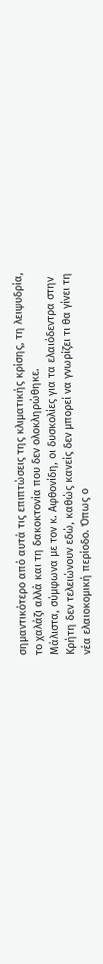σημαντικότερο από αυτά τις επιπτώσεις της κλιματικής κρίσης, τη λειψυδρία, το χαλάζι αλλά και τη δακοκτονία που δεν ολοκληρώθηκε.
Μάλιστα, σύμφωνα με τον κ. Αφθονίδη, οι δυσκολίες για τα ελαιόδεντρα στην Κρήτη δεν τελειώνουν εδώ, καθώς κανείς δεν μπορεί να γνωρίζει τι θα γίνει τη νέα ελαιοκομική περίοδο. Όπως ο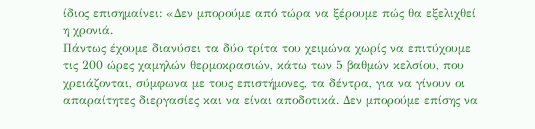ίδιος επισημαίνει: «Δεν μπορούμε από τώρα να ξέρουμε πώς θα εξελιχθεί η χρονιά.
Πάντως έχουμε διανύσει τα δύο τρίτα του χειμώνα χωρίς να επιτύχουμε τις 200 ώρες χαμηλών θερμοκρασιών, κάτω των 5 βαθμών κελσίου, που χρειάζονται, σύμφωνα με τους επιστήμονες, τα δέντρα, για να γίνουν οι απαραίτητες διεργασίες και να είναι αποδοτικά. Δεν μπορούμε επίσης να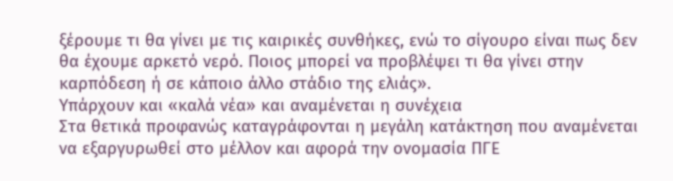ξέρουμε τι θα γίνει με τις καιρικές συνθήκες, ενώ το σίγουρο είναι πως δεν θα έχουμε αρκετό νερό. Ποιος μπορεί να προβλέψει τι θα γίνει στην καρπόδεση ή σε κάποιο άλλο στάδιο της ελιάς».
Υπάρχουν και «καλά νέα» και αναμένεται η συνέχεια
Στα θετικά προφανώς καταγράφονται η μεγάλη κατάκτηση που αναμένεται να εξαργυρωθεί στο μέλλον και αφορά την ονομασία ΠΓΕ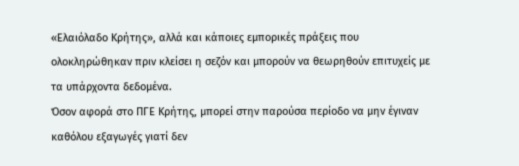«Ελαιόλαδο Κρήτης», αλλά και κάποιες εμπορικές πράξεις που ολοκληρώθηκαν πριν κλείσει η σεζόν και μπορούν να θεωρηθούν επιτυχείς με τα υπάρχοντα δεδομένα.
Όσον αφορά στο ΠΓΕ Κρήτης, μπορεί στην παρούσα περίοδο να μην έγιναν καθόλου εξαγωγές γιατί δεν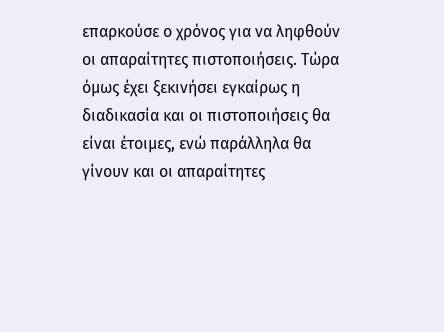επαρκούσε ο χρόνος για να ληφθούν οι απαραίτητες πιστοποιήσεις. Τώρα όμως έχει ξεκινήσει εγκαίρως η διαδικασία και οι πιστοποιήσεις θα είναι έτοιμες, ενώ παράλληλα θα γίνουν και οι απαραίτητες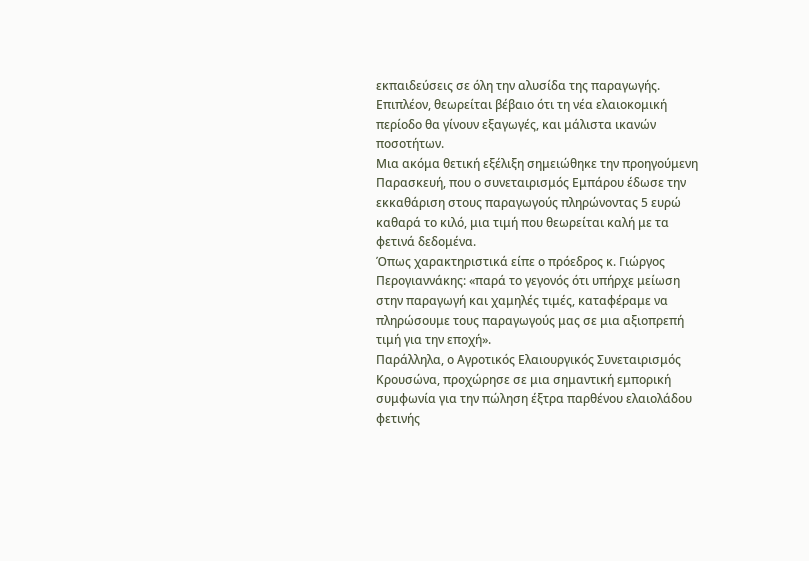εκπαιδεύσεις σε όλη την αλυσίδα της παραγωγής. Επιπλέον, θεωρείται βέβαιο ότι τη νέα ελαιοκομική περίοδο θα γίνουν εξαγωγές, και μάλιστα ικανών ποσοτήτων.
Μια ακόμα θετική εξέλιξη σημειώθηκε την προηγούμενη Παρασκευή, που ο συνεταιρισμός Εμπάρου έδωσε την εκκαθάριση στους παραγωγούς πληρώνοντας 5 ευρώ καθαρά το κιλό, μια τιμή που θεωρείται καλή με τα φετινά δεδομένα.
Όπως χαρακτηριστικά είπε ο πρόεδρος κ. Γιώργος Περογιαννάκης: «παρά το γεγονός ότι υπήρχε μείωση στην παραγωγή και χαμηλές τιμές, καταφέραμε να πληρώσουμε τους παραγωγούς μας σε μια αξιοπρεπή τιμή για την εποχή».
Παράλληλα, ο Αγροτικός Ελαιουργικός Συνεταιρισμός Κρουσώνα, προχώρησε σε μια σημαντική εμπορική συμφωνία για την πώληση έξτρα παρθένου ελαιολάδου φετινής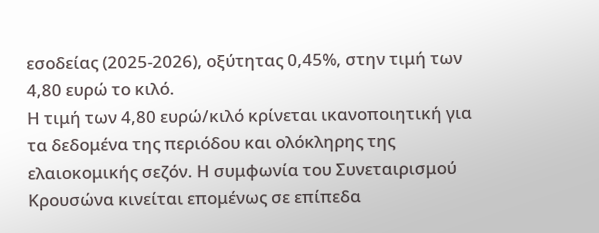εσοδείας (2025-2026), οξύτητας 0,45%, στην τιμή των 4,80 ευρώ το κιλό.
Η τιμή των 4,80 ευρώ/κιλό κρίνεται ικανοποιητική για τα δεδομένα της περιόδου και ολόκληρης της ελαιοκομικής σεζόν. Η συμφωνία του Συνεταιρισμού Κρουσώνα κινείται επομένως σε επίπεδα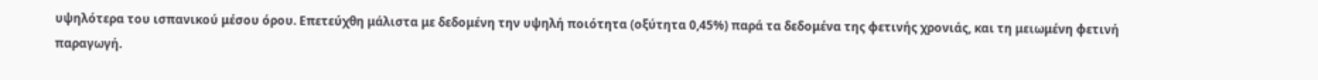υψηλότερα του ισπανικού μέσου όρου. Επετεύχθη μάλιστα με δεδομένη την υψηλή ποιότητα (οξύτητα 0,45%) παρά τα δεδομένα της φετινής χρονιάς, και τη μειωμένη φετινή παραγωγή.